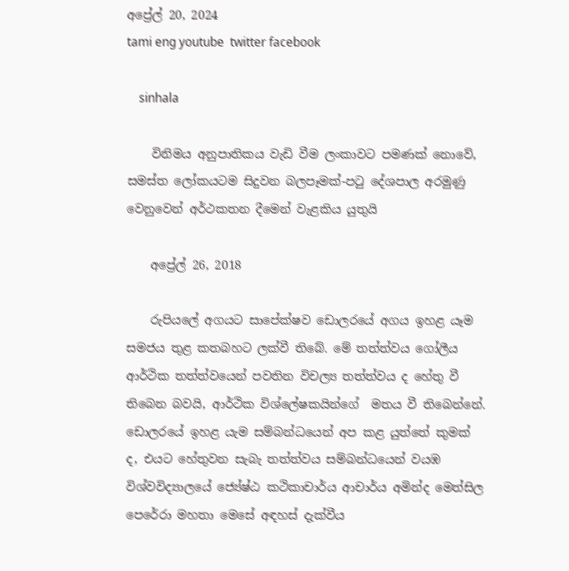අප්‍රේල් 20, 2024
tami eng youtube  twitter facebook

    sinhala

    විනිමය අනුපාතිකය වැඩි වීම ලංකාවට පමණක් නොවේ, සමස්ත ලෝකයටම සිදුවන බලපෑමක්-පටු දේශපාල අරමුණු වෙනුවෙන් අර්ථකතන දීමෙන් වැළකිය යුතුයි

    අප්‍රේල් 26, 2018

    රුපියලේ අගයට සාපේක්ෂව ඩොලරයේ අගය ඉහළ යෑම සමජය තුළ කතබහට ලක්වී තිබේ. මේ තත්ත්වය ගෝලීය ආර්ථික තත්ත්වයෙන් පවතින විචල්‍ය තත්ත්වය ද හේතු වී තිබෙන බවයි, ආර්ථික විශ්ලේෂකයින්ගේ  මතය වී තිබෙන්නේ. ඩොලරයේ ඉහළ යැම සම්බන්ධයෙන් අප කළ යුත්තේ කුමක් ද, එයට හේතුවන සැබැ තත්ත්වය සම්බන්ධයෙන් වයඹ විශ්වවිද්‍යාලයේ ජ්‍යේෂ්ඨ කථිකාචාර්ය ආචාර්ය අමින්ද මෙත්සිල පෙරේරා මහතා මෙසේ අඳහස් දැක්වීය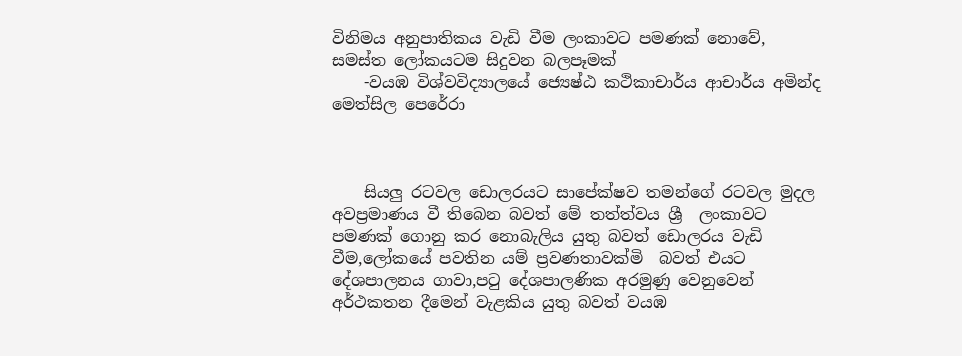විනිමය අනුපාතිකය වැඩි වීම ලංකාවට පමණක් නොවේ, සමස්ත ලෝකයටම සිදුවන බලපෑමක්
    -වයඹ විශ්වවිද්‍යාලයේ ජ්‍යෙෂ්ඨ කථිකාචාර්ය ආචාර්ය අමින්ද මෙත්සිල පෙරේරා



    සියලු රටවල ඩොලරයට සාපේක්ෂව තමන්ගේ රටවල මුදල අවප්‍රමාණය වී තිබෙන බවත් මේ තත්ත්වය ශ්‍රී  ලංකාවට පමණක් ගොනු කර නොබැලිය යුතු බවත් ඩොලරය වැඩි වීම,ලෝකයේ පවතින යම් ප්‍රවණතාවක්මි  බවත් එයට දේශපාලනය ගාවා,පටු දේශපාලණික අරමුණු වෙනුවෙන් අර්ථකතන දීමෙන් වැළකිය යුතු බවත් වයඹ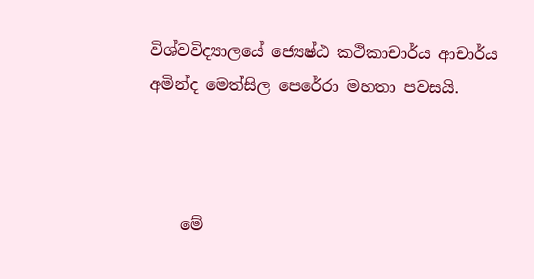විශ්වවිද්‍යාලයේ ජ්‍යෙෂ්ඨ කථිකාචාර්ය ආචාර්ය අමින්ද මෙත්සිල පෙරේරා මහතා පවසයි.



    මේ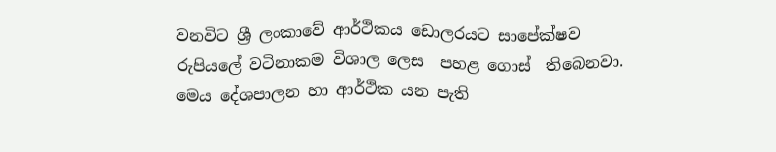වනවිට ශ්‍රී ලංකාවේ ආර්ථිකය ඩොලරයට සාපේක්ෂව රුපියලේ වටිනාකම විශාල ලෙස  පහළ ගොස්  තිබෙනවා. මෙය දේශපාලන හා ආර්ථික යන පැති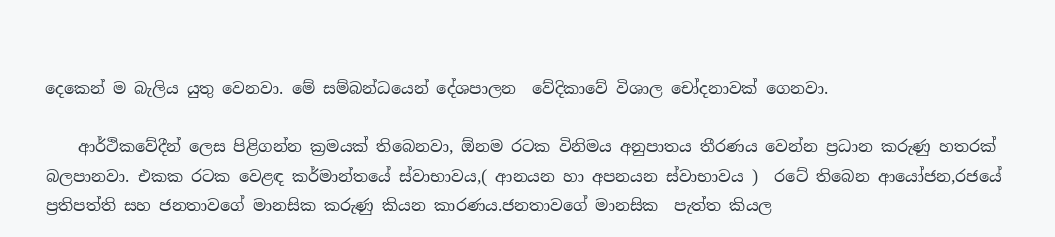දෙකෙන් ම බැලිය යුතු වෙනවා. මේ සම්බන්ධයෙන් දේශපාලන  වේදිකාවේ විශාල චෝදනාවක් ගෙනවා.

    ආර්ථිකවේදීන් ලෙස පිළිගන්න ක්‍රමයක් තිබෙනවා, ඕනම රටක විනිමය අනුපාතය තීරණය වෙන්න ප්‍රධාන කරුණු හතරක් බලපානවා. එකක රටක වෙළඳ කර්මාන්තයේ ස්වාභාවය,( ආනයන හා අපනයන ස්වාභාවය )  රටේ තිබෙන ආයෝජන,රජයේ ප්‍රතිපත්ති සහ ජනතාවගේ මානසික කරුණු කියන කාරණය.ජනතාවගේ මානසික  පැත්ත කියල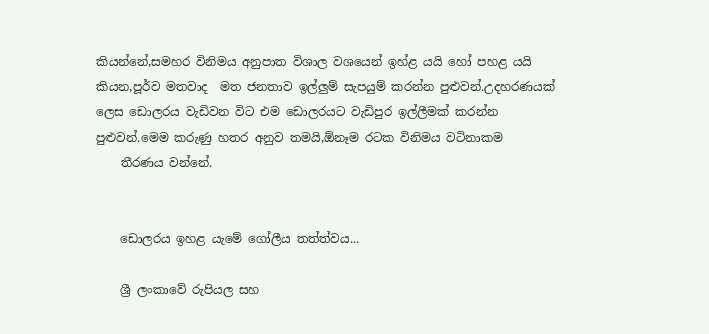කියන්නේ,සමහර විනිමය අනුපාත විශාල වශයෙන් ඉහ්ළ යයි හෝ පහළ යයි කියන,පූර්ව මතවාද  මත ජනතාව ඉල්ලුම් සැපයුම් කරන්න පුළුවන්.උදහරණයක් ලෙස ඩොලරය වැඩිවන විට එම ඩොලරයට වැඩිපුර ඉල්ලීමක් කරන්න පුළුවන්.මෙම කරුණු හතර අනුව තමයි,ඕනෑම රටක විනිමය වටිනාකම
    තීරණය වන්නේ.


    ඩොලරය ඉහළ යැමේ ගෝලීය තත්ත්වය...

    ශ්‍රී ලංකාවේ රුපියල සහ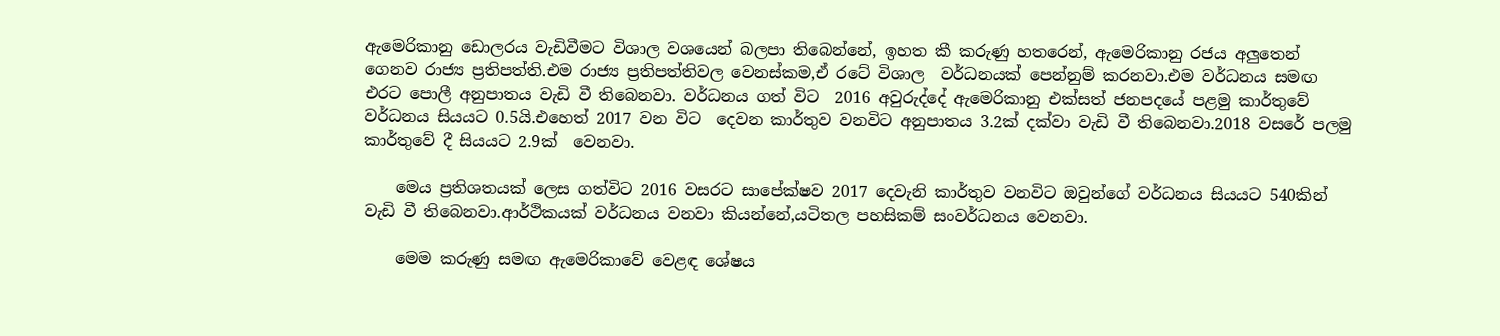ඇමෙරිකානු ඩොලරය වැඩිවීමට විශාල වශයෙන් බලපා තිබෙන්නේ, ඉහත කී කරුණු හතරෙන්, ඇමෙරිකානු රජය අලුතෙන් ගෙනව රාජ්‍ය ප්‍රතිපත්ති.එම රාජ්‍ය ප්‍රතිපත්තිවල වෙනස්කම,ඒ රටේ විශාල  වර්ධනයක් පෙන්නුම් කරනවා.එම වර්ධනය සමඟ එරට පොලී අනුපාතය වැඩි වී තිබෙනවා. වර්ධනය ගත් විට  2016 අවුරුද්දේ ඇමෙරිකානු එක්සත් ජනපදයේ පළමු කාර්තුවේ වර්ධනය සියයට 0.5යි.එහෙත් 2017 වන විට  දෙවන කාර්තුව වනවිට අනුපාතය 3.2ක් දක්වා වැඩි වී තිබෙනවා.2018 වසරේ පලමු කාර්තුවේ දී සියයට 2.9ක්  වෙනවා.

    මෙය ප්‍රතිශතයක් ලෙස ගත්විට 2016 වසරට සාපේක්ෂව 2017 දෙවැනි කාර්තුව වනවිට ඔවුන්ගේ වර්ධනය සියයට 540කින් වැඩි වී තිබෙනවා.ආර්ථිකයක් වර්ධනය වනවා කියන්නේ,යටිතල පහසිකම් සංවර්ධනය වෙනවා.

    මෙම කරුණු සමඟ ඇමෙරිකාවේ වෙළඳ ශේෂය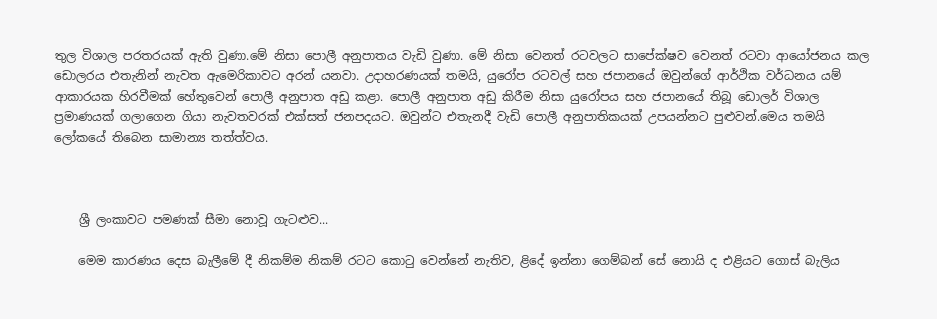තුල විශාල පරතරයක් ඇති වුණා.මේ නිසා පොලී අනුපාතය වැඩි වුණා. මේ නිසා වෙනත් රටවලට සාපේක්ෂව වෙනත් රටවා ආයෝජනය කල ඩොලරය එතැනින් නැවත ඇමෙරිකාවට අරන් යනවා. උදාහරණයක් තමයි, යුරෝප රටවල් සහ ජපානයේ ඔවුන්ගේ ආර්ථික වර්ධනය යම් ආකාරයක හිරවීමක් හේතුවෙන් පොලී අනුපාත අඩු කළා. පොලී අනුපාත අඩු කිරීම නිසා යුරෝපය සහ ජපානයේ තිබූ ඩොලර් විශාල ප්‍රමාණයක් ගලාගෙන ගියා නැවතවරක් එක්සත් ජනපදයට. ඔවුන්ට එතැනදී වැඩි පොලී අනුපාතිකයක් උපයන්නට පුළුවන්.මෙය තමයි ලෝකයේ තිබෙන සාමාන්‍ය තත්ත්වය.



    ශ්‍රී ලංකාවට පමණක් සීමා නොවූ ගැටළුව...

    මෙම කාරණය දෙස බැලීමේ දී නිකම්ම නිකම් රටට කොටු වෙන්නේ නැතිව, ළිදේ ඉන්නා ගෙම්බන් සේ නොයි ද එළියට ගොස් බැලිය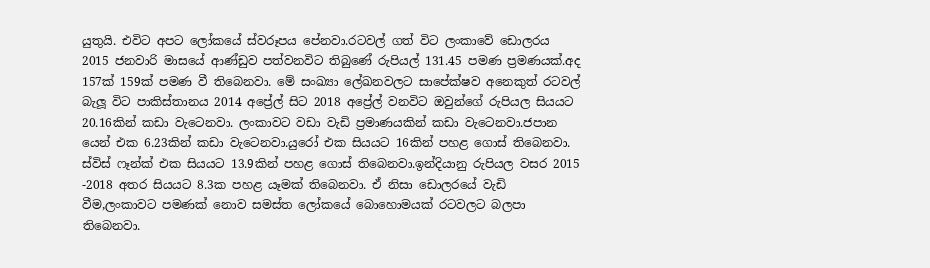යුතුයි. එවිට අපට ලෝකයේ ස්වරූපය පේනවා.රටවල් ගත් විට ලංකාවේ ඩොලරය 2015 ජනවාරි මාසයේ ආණ්ඩුව පත්වනවිට තිබුණේ රුපියල් 131.45 පමණ ප්‍රමණයක්.අද 157ක් 159ක් පමණ වී තිබෙනවා. මේ සංඛ්‍යා ලේඛනවලට සාපේක්ෂව අනෙකුත් රටවල් බැලූ විට පාකිස්තානය 2014 අප්‍රේල් සිට 2018 අප්‍රේල් වනවිට ඔවුන්ගේ රුපියල සියයට 20.16කින් කඩා වැටෙනවා. ලංකාවට වඩා වැඩි ප්‍රමාණයකින් කඩා වැටෙනවා.ජපාන යෙන් එක 6.23කින් කඩා වැටෙනවා.යුරෝ එක සියයට 16කින් පහළ ගොස් තිබෙනවා. ස්විස් ෆෑන්ක් එක සියයට 13.9කින් පහළ ගොස් තිබෙනවා.ඉන්දියානු රුපියල වසර 2015 -2018 අතර සියයට 8.3ක පහළ යෑමක් තිබෙනවා. ඒ නිසා ඩොලරයේ වැඩි වීම,ලංකාවට පමණක් නොව සමස්ත ලෝකයේ බොහොමයක් රටවලට බලපා තිබෙනවා.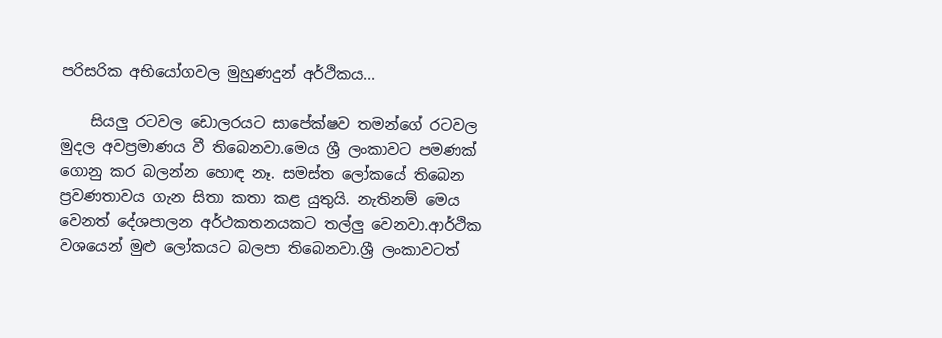පරිසරික අභියෝගවල මුහුණදුන් අර්ථිකය...

    සියලු රටවල ඩොලරයට සාපේක්ෂව තමන්ගේ රටවල මුදල අවප්‍රමාණය වී තිබෙනවා.මෙය ශ්‍රී ලංකාවට පමණක් ගොනු කර බලන්න හොඳ නෑ. සමස්ත ලෝකයේ තිබෙන ප්‍රවණතාවය ගැන සිතා කතා කළ යුතුයි. නැතිනම් මෙය වෙනත් දේශපාලන අර්ථකතනයකට තල්ලු වෙනවා.ආර්ථික වශයෙන් මුළු ලෝකයට බලපා තිබෙනවා.ශ්‍රී ලංකාවටත්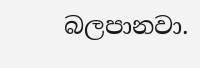බලපානවා.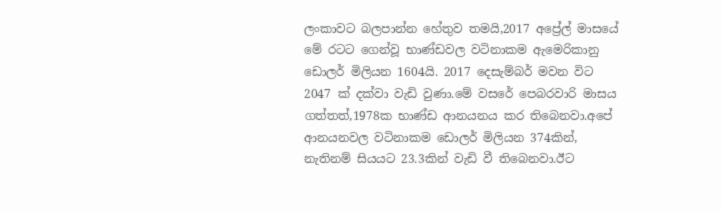ලංකාවට බලපාන්න හේතුව තමයි,2017 අප්‍රේල් මාසයේ මේ රටට ගෙන්වූ භාණ්ඩවල වටිනාකම ඇමෙරිකානු ඩොලර් මිලියන 1604යි. 2017 දෙසැම්බර් මවන විට 2047 ක් දක්වා වැඩි වුණා.මේ වසරේ පෙබරවාරි මාසය ගත්තත්,1978ක භාණ්ඩ ආනයනය කර තිබෙනවා.අපේ ආනයනවල වටිනාකම ඩොලර් මිලියන 374කින්, නැතිනම් සියයට 23.3කින් වැඩි වී තිබෙනවා.ඊට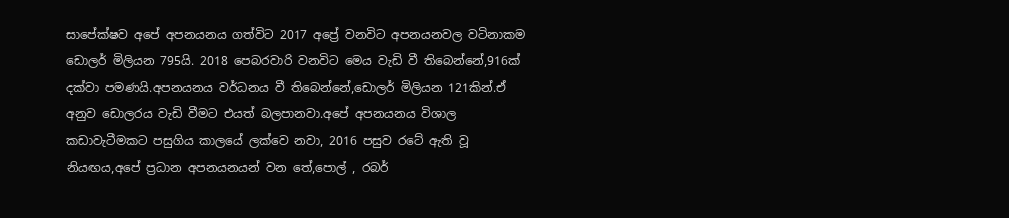සාපේක්ෂව අපේ අපනයනය ගත්විට 2017 අප්‍රේ වනවිට අපනයනවල වටිනාකම ඩොලර් මිලියන 795යි. 2018 පෙබරවාරි වනවිට මෙය වැඩි වී තිබෙන්නේ,916ක් දක්වා පමණයි.අපනයනය වර්ධනය වී තිබෙන්නේ,ඩොලර් මිලියන 121කින්.ඒ අනුව ඩොලරය වැඩි වීමට එයත් බලපානවා.අපේ අපනයනය විශාල කඩාවැටීමකට පසුගිය කාලයේ ලක්වෙ නවා, 2016 පසුව රටේ ඇති වූ නියඟය,අපේ ප්‍රධාන අපනයනයන් වන තේ,පොල් , රබර්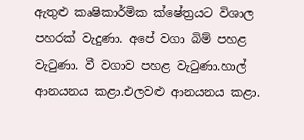ඇතුළු කෘෂිකාර්මික ක්ෂේත්‍රයට විශාල පහරක් වැදුණා. අපේ වගා බිම් පහළ වැටුණා. වී වගාව පහළ වැටුණා.හාල් ආනයනය කළා.එලවළු ආනයනය කළා.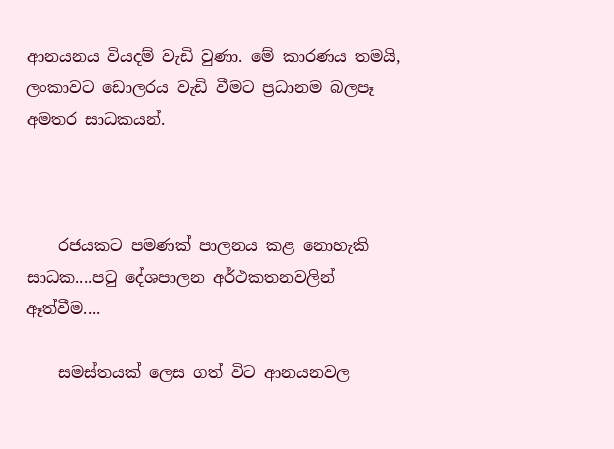ආනයනය වියදම් වැඩි වුණා. මේ කාරණය තමයි, ලංකාවට ඩොලරය වැඩි වීමට ප්‍රධානම බලපෑ අමතර සාධකයන්.



    රජයකට පමණක් පාලනය කළ නොහැකි සාධක....පටු දේශපාලන අර්ථකතනවලින් ඈත්වීම....

    සමස්තයක් ලෙස ගත් විට ආනයනවල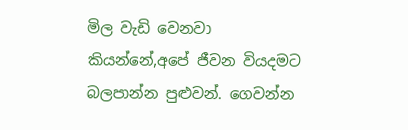මිල වැඩි වෙනවා කියන්නේ,අපේ ජීවන වියදමට බලපාන්න පුළුවන්. ගෙවන්න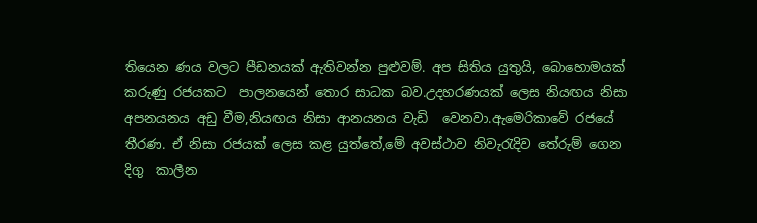තියෙන ණය වලට පීඩනයක් ඇතිවන්න පුළුවම්. අප සිතිය යුතුයි, බොහොමයක් කරුණු රජයකට  පාලනයෙන් තොර සාධක බව.උදහරණයක් ලෙස නියඟය නිසා අපනයනය අඩු වීම,නියඟය නිසා ආනයනය වැඩි  වෙනවා.ඇමෙරිකාවේ රජයේ තීරණ. ඒ නිසා රජයක් ලෙස කළ යුත්තේ,මේ අවස්ථාව නිවැරැදිව තේරුම් ගෙන දිගු  කාලීන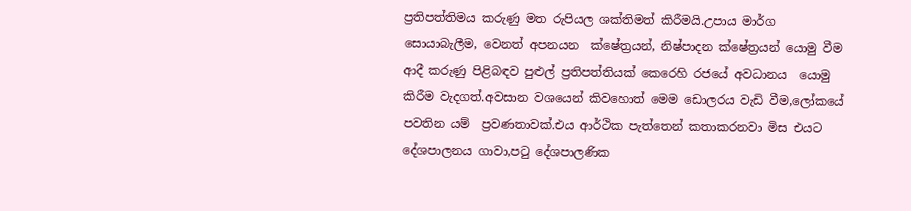ප්‍රතිපත්තිමය කරුණු මත රුපියල ශක්තිමත් කිරීමයි.උපාය මාර්ග සොයාබැලීම, වෙනත් අපනයන  ක්ෂේත්‍රයන්, නිෂ්පාදන ක්ෂේත්‍රයන් යොමු වීම ආදී කරුණු පිළිබඳව පුළුල් ප්‍රතිපත්තියක් කෙරෙහි රජයේ අවධානය  යොමු කිරීම වැදගත්.අවසාන වශයෙන් කිවහොත් මෙම ඩොලරය වැඩි වීම,ලෝකයේ පවතින යම්  ප්‍රවණතාවක්.එය ආර්ථික පැත්තෙන් කතාකරනවා මිස එයට දේශපාලනය ගාවා,පටු දේශපාලණික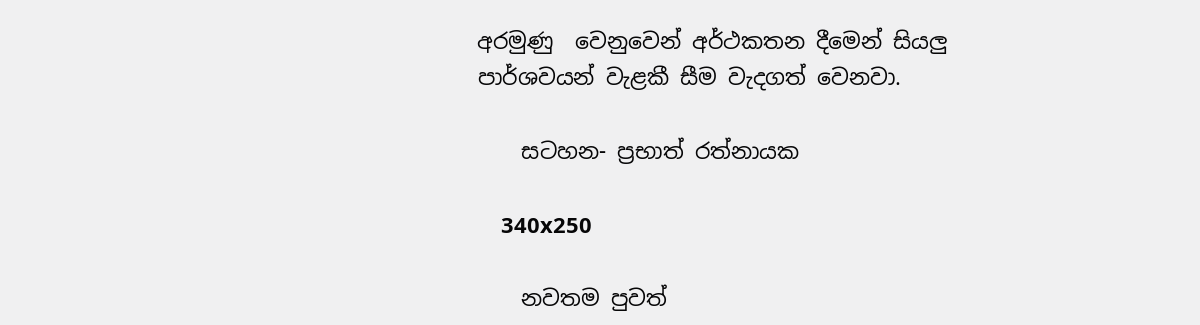අරමුණු  වෙනුවෙන් අර්ථකතන දීමෙන් සියලු පාර්ශවයන් වැළකී සීම වැදගත් වෙනවා.

    සටහන- ප්‍රභාත් රත්නායක

    340x250

    නවතම පුවත්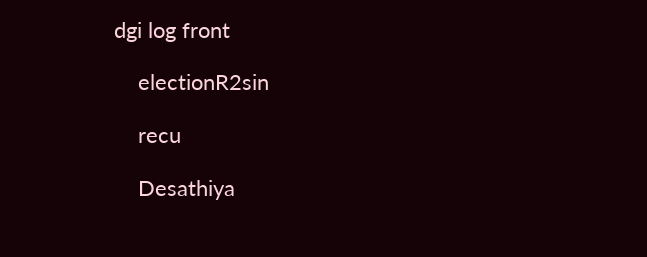dgi log front

    electionR2sin

    recu

    Desathiya